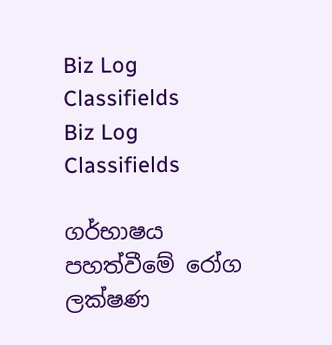Biz Log
Classifields
Biz Log
Classifields

ගර්භාෂය පහත්වීමේ රෝග ලක්ෂණ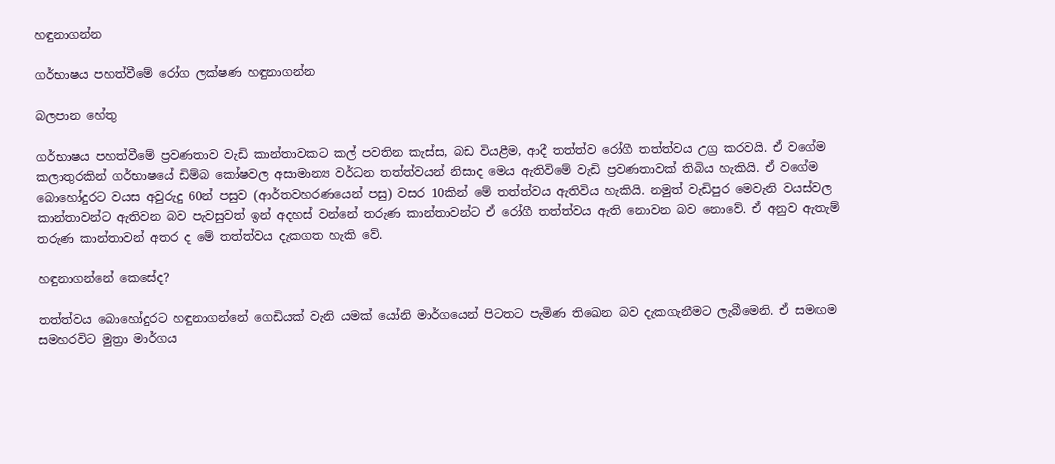හඳුනාගන්න

ගර්භාෂය පහත්වීමේ රෝග ලක්ෂණ හඳුනාගන්න

බලපාන හේතු

ගර්භාෂය පහත්වීමේ ප්‍රවණතාව වැඩි කාන්තාවකට කල් පවතින කැස්ස, බඩ වියළීම, ආදී තත්ත්ව රෝගී තත්ත්වය උග්‍ර කරවයි. ඒ වගේම කලාතුරකින් ගර්භාෂයේ ඩිම්බ කෝෂවල අසාමාන්‍ය වර්ධන තත්ත්වයන් නිසාද මෙය ඇතිවිමේ වැඩි ප්‍රවණතාවක් තිබිය හැකියි. ඒ වගේම බොහෝදුරට වයස අවුරුදු 60න් පසුව (ආර්තවහරණයෙන් පසු) වසර 10කින් මේ තත්ත්වය ඇතිවිය හැකියි. නමුත් වැඩිපුර මෙවැනි වයස්වල කාන්තාවන්ට ඇතිවන බව පැවසුවත් ඉන් අදහස් වන්නේ තරුණ කාන්තාවන්ට ඒ රෝගී තත්ත්වය ඇති නොවන බව නොවේ. ඒ අනුව ඇතැම් තරුණ කාන්තාවන් අතර ද මේ තත්ත්වය දැකගත හැකි වේ.

හඳුනාගන්නේ කෙසේද?

තත්ත්වය බොහෝදුරට හඳුනාගන්නේ ගෙඩියක් වැනි යමක් යෝනි මාර්ගයෙන් පිටතට පැමිණ තිඛෙන බව දැකගැනීමට ලැබීමෙනි. ඒ සමඟම සමහරවිට මුත්‍රා මාර්ගය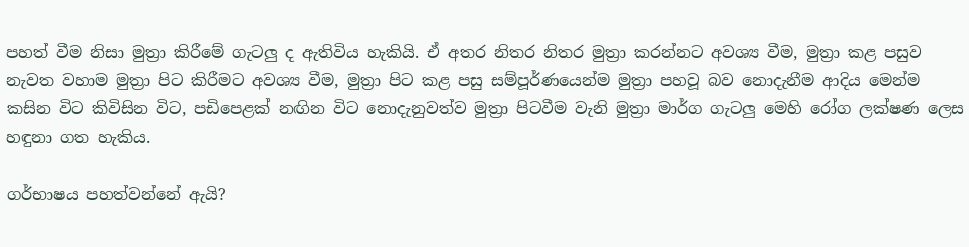පහත් වීම නිසා මුත්‍රා කිරීමේ ගැටලු ද ඇතිවිය හැකියි. ඒ අතර නිතර නිතර මුත්‍රා කරන්නට අවශ්‍ය වීම, මුත්‍රා කළ පසුව නැවත වහාම මුත්‍රා පිට කිරීමට අවශ්‍ය වීම, මුත්‍රා පිට කළ පසු සම්පූර්ණයෙන්ම මුත්‍රා පහවූ බව නොදැනීම ආදිය මෙන්ම කසින විට කිවිසින විට, පඩිපෙළක් නඟින විට නොදැනුවත්ව මුත්‍රා පිටවීම වැනි මුත්‍රා මාර්ග ගැටලු මෙහි රෝග ලක්ෂණ ලෙස හඳුනා ගත හැකිය.

ගර්භාෂය පහත්වන්නේ ඇයි?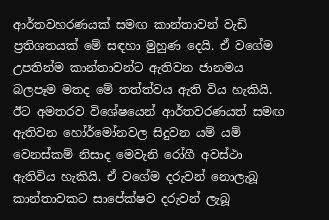ආර්තවහරණයක් සමඟ කාන්තාවන් වැඩි ප්‍රතිශතයක් මේ සඳහා මුහුණ දෙයි. ඒ වගේම උපතින්ම කාන්තාවන්ට ඇතිවන ජානමය බලපෑම මතද මේ තත්ත්වය ඇති විය හැකියි. ඊට අමතරව විශේෂයෙන් ආර්තවරණයත් සමඟ ඇතිවන හෝර්මෝනවල සිදුවන යම් යම් වෙනස්කම් නිසාද මෙවැනි රෝගී අවස්ථා ඇතිවිය හැකියි. ඒ වගේම දරුවන් නොලැබූ කාන්තාවකට සාපේක්ෂව දරුවන් ලැබූ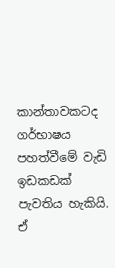කාන්තාවකටද ගර්භාෂය පහත්වීමේ වැඩි ඉඩකඩක් පැවතිය හැකියි. ඒ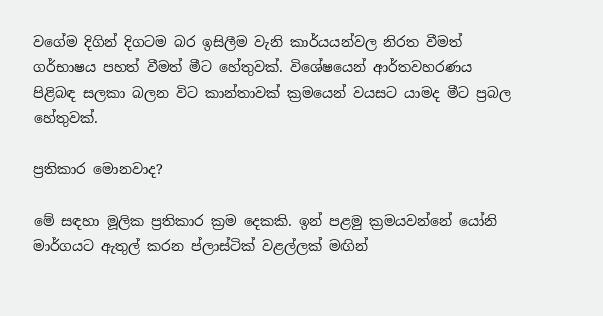වගේම දිගින් දිගටම බර ඉසිලීම වැනි කාර්යයන්වල නිරත වීමත් ගර්භාෂය පහත් වීමත් මීට හේතුවක්. විශේෂයෙන් ආර්තවහරණය පිළිබඳ සලකා බලන විට කාන්තාවක් ක්‍රමයෙන් වයසට යාමද මීට ප්‍රබල හේතුවක්.

ප්‍රතිකාර මොනවාද?

මේ සඳහා මූලික ප්‍රතිකාර ක්‍රම දෙකකි. ඉන් පළමු ක්‍රමයවන්නේ යෝනි මාර්ගයට ඇතුල් කරන ප්ලාස්ටික් වළල්ලක් මඟින්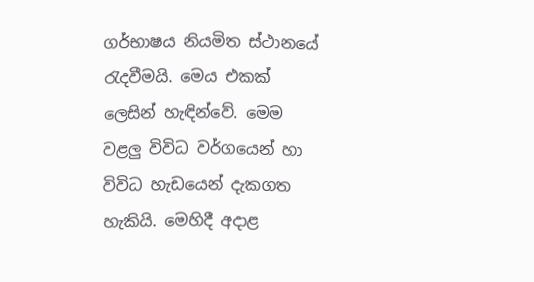ගර්භාෂය නියමිත ස්ථානයේ රැදවීමයි. මෙය එකක් ලෙසින් හැඳින්වේ. මෙම වළලු විවිධ වර්ගයෙන් හා විවිධ හැඩයෙන් දැකගත හැකියි. මෙහිදී අදාළ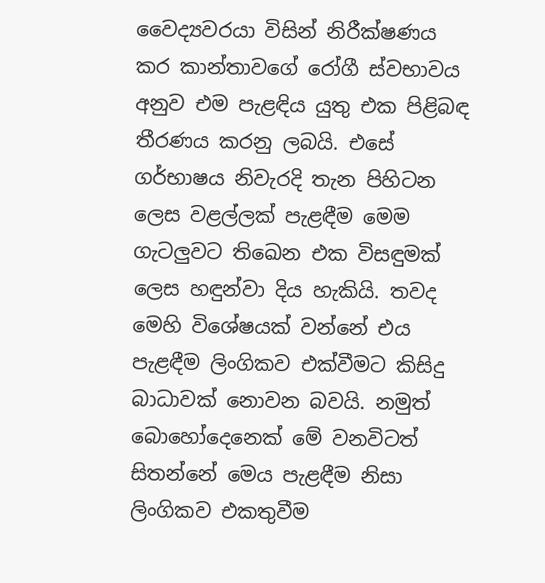වෛද්‍යවරයා විසින් නිරීක්ෂණය කර කාන්තාවගේ රෝගී ස්වභාවය අනුව එම පැළඳිය යුතු එක පිළිබඳ තීරණය කරනු ලබයි. එසේ ගර්භාෂය නිවැරදි තැන පිහිටන ලෙස වළල්ලක් පැළඳීම මෙම ගැටලුවට තිඛෙන එක විසඳුමක් ලෙස හඳුන්වා දිය හැකියි. තවද මෙහි විශේෂයක් වන්නේ එය පැළඳීම ලිංගිකව එක්වීමට කිසිදු බාධාවක් නොවන බවයි. නමුත් බොහෝදෙනෙක් මේ වනවිටත් සිතන්නේ මෙය පැළඳීම නිසා ලිංගිකව එකතුවීම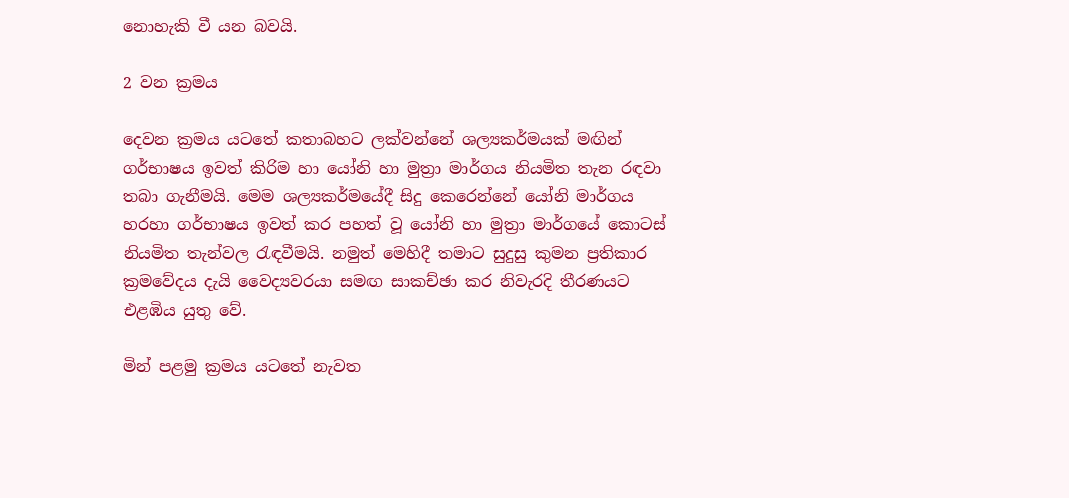නොහැකි වී යන බවයි.

2 වන ක්‍රමය

දෙවන ක්‍රමය යටතේ කතාබහට ලක්වන්නේ ශල්‍යකර්මයක් මඟින් ගර්භාෂය ඉවත් කිරිම හා යෝනි හා මුත්‍රා මාර්ගය නියමිත තැන රඳවා තබා ගැනීමයි. මෙම ශල්‍යකර්මයේදී සිදු කෙරෙන්නේ යෝනි මාර්ගය හරහා ගර්භාෂය ඉවත් කර පහත් වූ යෝනි හා මුත්‍රා මාර්ගයේ කොටස් නියමිත තැන්වල රැඳවීමයි. නමුත් මෙහිදී තමාට සුදුසු කුමන ප්‍රතිකාර ක්‍රමවේදය දැයි වෛද්‍යවරයා සමඟ සාකච්ඡා කර නිවැරදි තීරණයට එළඹිය යුතු වේ.

මින් පළමු ක්‍රමය යටතේ නැවත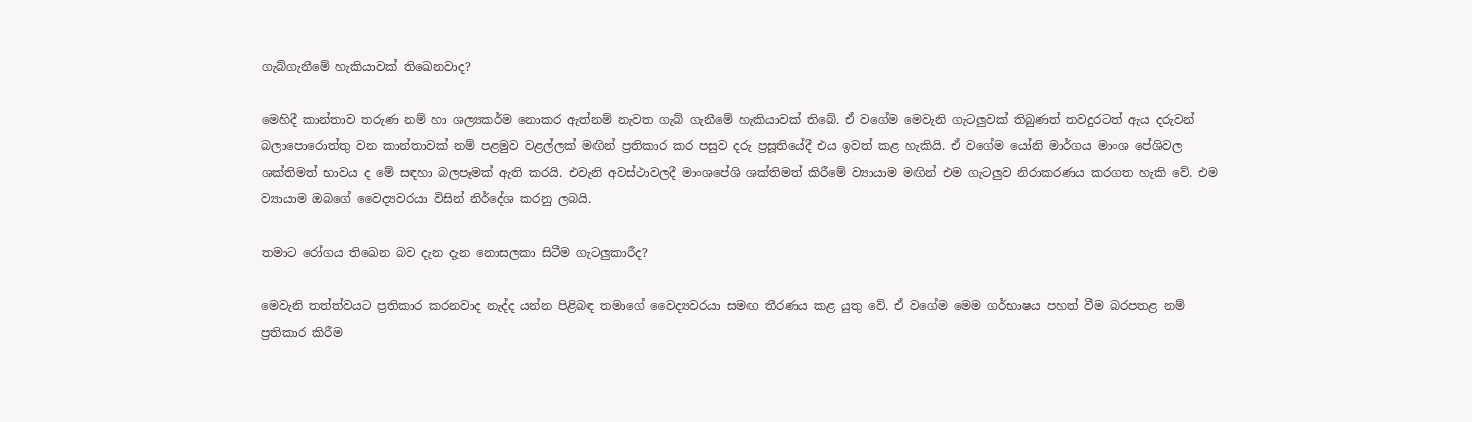ගැබ්ගැනීමේ හැකියාවක් තිඛෙනවාද?

මෙහිදී කාන්තාව තරුණ නම් හා ශල්‍යකර්ම නොකර ඇත්නම් නැවත ගැබ් ගැනීමේ හැකියාවක් තිබේ. ඒ වගේම මෙවැනි ගැටලුවක් තිබුණත් තවදුරටත් ඇය දරුවන් බලාපොරොත්තු වන කාන්තාවක් නම් පළමුව වළල්ලක් මඟින් ප්‍රතිකාර කර පසුව දරු ප්‍රසූතියේදී එය ඉවත් කළ හැකියි. ඒ වගේම යෝනි මාර්ගය මාංශ පේශිවල ශක්තිමත් භාවය ද මේ සඳහා බලපෑමක් ඇති කරයි. එවැනි අවස්ථාවලදී මාංශපේශි ශක්තිමත් කිරීමේ ව්‍යායාම මඟින් එම ගැටලුව නිරාකරණය කරගත හැකි වේ. එම ව්‍යායාම ඔබගේ වෛද්‍යවරයා විසින් නිර්දේශ කරනු ලබයි.

තමාට රෝගය තිඛෙන බව දැන දැන නොසලකා සිටීම ගැටලුකාරීද?

මෙවැනි තත්ත්වයට ප්‍රතිකාර කරනවාද නැද්ද යන්න පිළිබඳ තමාගේ වෛද්‍යවරයා සමඟ තීරණය කළ යුතු වේ. ඒ වගේම මෙම ගර්භාෂය පහත් වීම බරපතළ නම් ප්‍රතිකාර කිරීම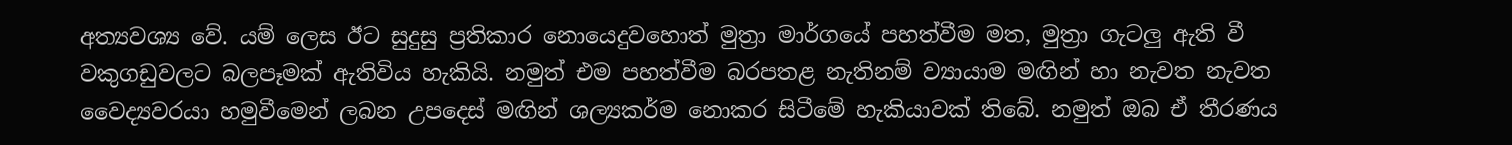අත්‍යවශ්‍ය වේ. යම් ලෙස ඊට සුදුසු ප්‍රතිකාර නොයෙදුවහොත් මුත්‍රා මාර්ගයේ පහත්වීම මත, මුත්‍රා ගැටලු ඇති වී වකුගඩුවලට බලපෑමක් ඇතිවිය හැකියි. නමුත් එම පහත්වීම බරපතළ නැතිනම් ව්‍යායාම මඟින් හා නැවත නැවත වෛද්‍යවරයා හමුවීමෙන් ලබන උපදෙස් මඟින් ශල්‍යකර්ම නොකර සිටීමේ හැකියාවක් තිබේ. නමුත් ඔබ ඒ තීරණය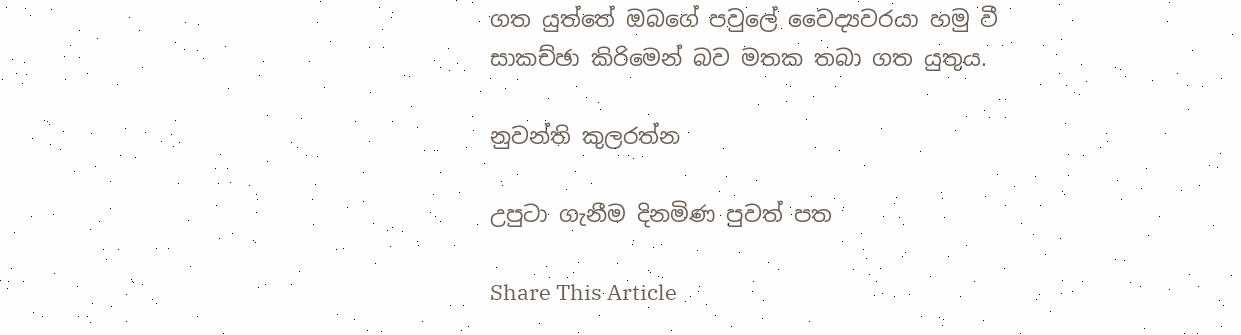ගත යුත්තේ ඔබගේ පවුලේ වෛද්‍යවරයා හමු වී සාකච්ඡා කිරිමෙන් බව මතක තබා ගත යුතුය.

නුවන්ති කුලරත්න

උපුටා ගැනීම දිනමිණ පුවත් පත

Share This Article